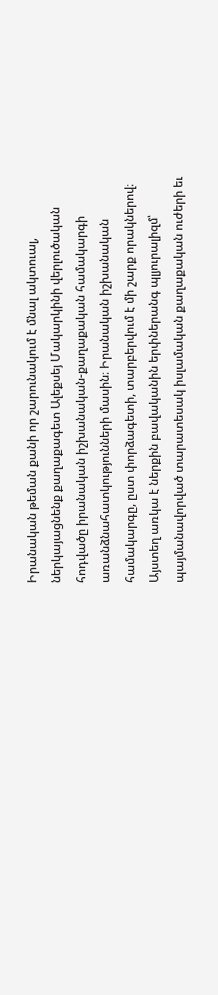Իրանական թեման քանի որ շարունակում է մնալ ակտուալ, ներկայացնենք քաղաքագետ Ալեքսեյ Մակարկինի վերլուծական հոդվածը իրանական իշխանական-քաղաքական համակարգի առանձնահատկությունների մասին։ Իրանական իշխանական համակարգը, ըստ փորձագետի, տարբերվում է մի շարք որակներով։ Այստեղ առկա է ներքին բավականին երփներանգ պլյուրալիզմ՝ պայմանավորված տարատեսակ իսլամական քաղաքական ուժերի եւ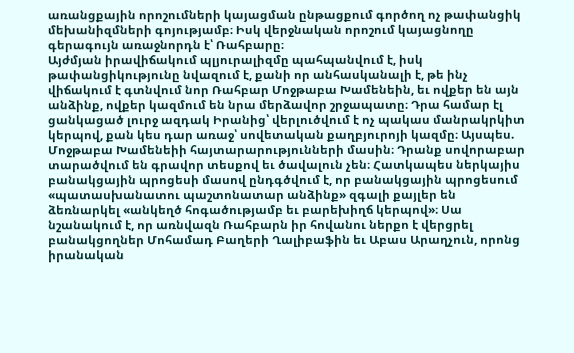առանցքային որոշումների կայացման ընթացքում գործող ոչ թափանցիկ մեխանիզմների գոյությամբ։ Իսկ վերջնական որոշում կայացնողը գերագույն առաջնորդն է՝ Ռահբարը։
Այժմյան իրավիճակում պլյուրալիզմը պահպանվում է, իսկ թափանցիկությունը նվազում է, քանի որ անհասկանալի է, թե ինչ վիճակում է գտնվում նոր Ռահբար Մոջթաբա Խամենեին, եւ ովքեր են այն անձինք, ովքեր կազմում են նրա մերձավոր շրջապատը։ Դրա համար էլ ցանկացած լուրջ ազդակ Իրանից՝ վերլուծվում է ոչ պակաս մանրակրկիտ կերպով, քան կես դար առաջ՝ սովետական քաղբյուրոյի կազմը։ Այսպես. Մոջթաբա Խամենեիի հայտարարությունների մասին։ Դրանք սովորաբար տարածվում են գրավոր տեսքով եւ ծավալուն չեն։ Հատկապես ներկայիս բանակցային պրոցեսի մասով ընդգծվում է, որ բանակցային պրոցեսում «պատասխանատու պաշտոնատար անձինք» զգալի քայլեր են ձեռնարկել «անկեղծ հոգածությամբ եւ բարեխիղճ կերպով»։ Սա նշանակում է, որ առնվազն Ռահբարն իր հովանու ներքո է վերցրել բանակցողներ Մոհամադ Բաղերի Ղալիբաֆին եւ Աբաս Արաղչուն, որոնց իրանական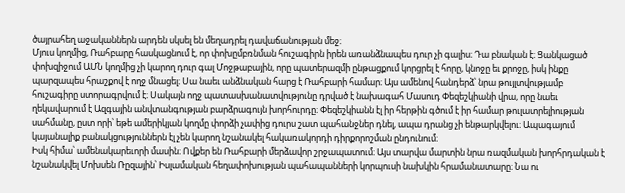ծայրահեղ աջականներն արդեն սկսել են մեղադրել դավաճանության մեջ։
Մյուս կողմից, Ռահբարը հասկացնում է, որ փոխըմբռնման հուշագիրն իրեն առանձնապես դուր չի գալիս։ Դա բնական է։ Ցանկացած փոխզիջում ԱՄՆ կողմից չի կարող դուր գալ Մոջթաբային, որը պատերազմի ընթացքում կորցրել է հորը, կնոջը եւ քրոջը, իսկ ինքը պարզապես հրաշքով է ողջ մնացել։ Սա նաեւ անձնական հարց է Ռահբարի համար։ Այս ամենով հանդերձ՝ նրա թույլտվությամբ հուշագիրը ստորագրվում է։ Սակայն ողջ պատասխանատվությունը դրված է նախագահ Մասուդ Փեզեշկիանի վրա, որը նաեւ ղեկավարում է Ազգային անվտանգության բարձրագույն խորհուրդը։ Փեզեշկիանն էլ իր հերթին գծում է իր համար թուլատրելիության սահմանը, ըստ որի՝ եթե ամերիկյան կողմը փորձի չափից դուրս շատ պահանջներ դնել, ապա դրանց չի ենթարկվելու։ Ապագայում կայանալիք բանակցություններն էլ չեն կարող նշանակել հակառակորդի դիրքորոշման ընդունում։
Իսկ հիմա՝ ամենակարեւորի մասին։ Ովքեր են Ռահբարի մերձավոր շրջապատում։ Այս տարվա մարտին նրա ռազմական խորհրդական է նշանակվել Մոխսեն Ռըզային՝ Իսլամական հեղափոխության պահապանների կորպուսի նախկին հրամանատարը։ Նա ու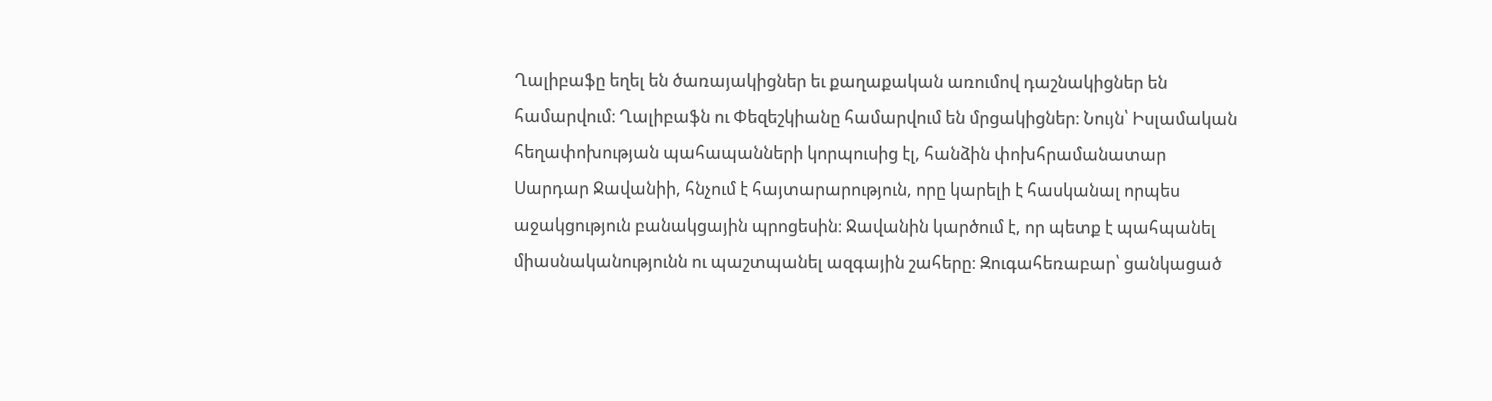Ղալիբաֆը եղել են ծառայակիցներ եւ քաղաքական առումով դաշնակիցներ են համարվում։ Ղալիբաֆն ու Փեզեշկիանը համարվում են մրցակիցներ։ Նույն՝ Իսլամական հեղափոխության պահապանների կորպուսից էլ, հանձին փոխհրամանատար Սարդար Ջավանիի, հնչում է հայտարարություն, որը կարելի է հասկանալ որպես աջակցություն բանակցային պրոցեսին։ Ջավանին կարծում է, որ պետք է պահպանել միասնականությունն ու պաշտպանել ազգային շահերը։ Զուգահեռաբար՝ ցանկացած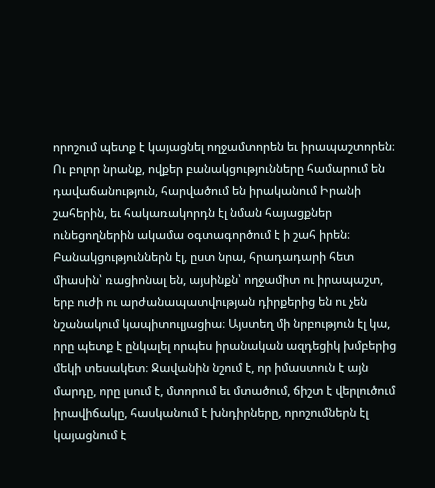որոշում պետք է կայացնել ողջամտորեն եւ իրապաշտորեն։ Ու բոլոր նրանք, ովքեր բանակցությունները համարում են դավաճանություն, հարվածում են իրականում Իրանի շահերին, եւ հակառակորդն էլ նման հայացքներ ունեցողներին ակամա օգտագործում է ի շահ իրեն։ Բանակցություններն էլ, ըստ նրա, հրադադարի հետ միասին՝ ռացիոնալ են, այսինքն՝ ողջամիտ ու իրապաշտ, երբ ուժի ու արժանապատվության դիրքերից են ու չեն նշանակում կապիտուլյացիա։ Այստեղ մի նրբություն էլ կա, որը պետք է ընկալել որպես իրանական ազդեցիկ խմբերից մեկի տեսակետ։ Ջավանին նշում է, որ իմաստուն է այն մարդը, որը լսում է, մտորում եւ մտածում, ճիշտ է վերլուծում իրավիճակը, հասկանում է խնդիրները, որոշումներն էլ կայացնում է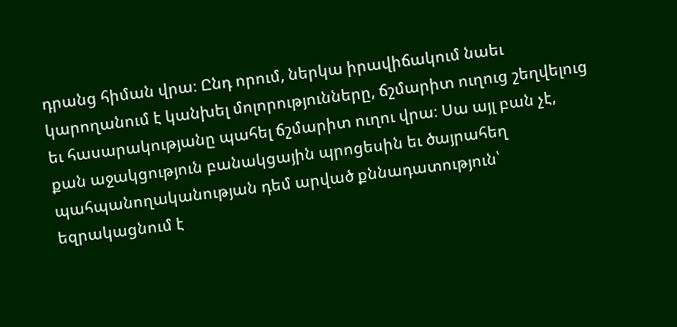դրանց հիման վրա։ Ընդ որում, ներկա իրավիճակում նաեւ կարողանում է կանխել մոլորությունները, ճշմարիտ ուղուց շեղվելուց եւ հասարակությանը պահել ճշմարիտ ուղու վրա։ Սա այլ բան չէ, քան աջակցություն բանակցային պրոցեսին եւ ծայրահեղ պահպանողականության դեմ արված քննադատություն՝ եզրակացնում է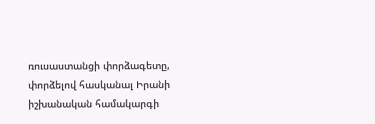ռուսաստանցի փորձագետը, փորձելով հասկանալ Իրանի իշխանական համակարգի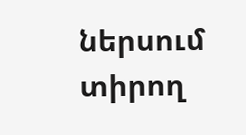ներսում տիրող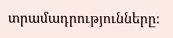տրամադրությունները։